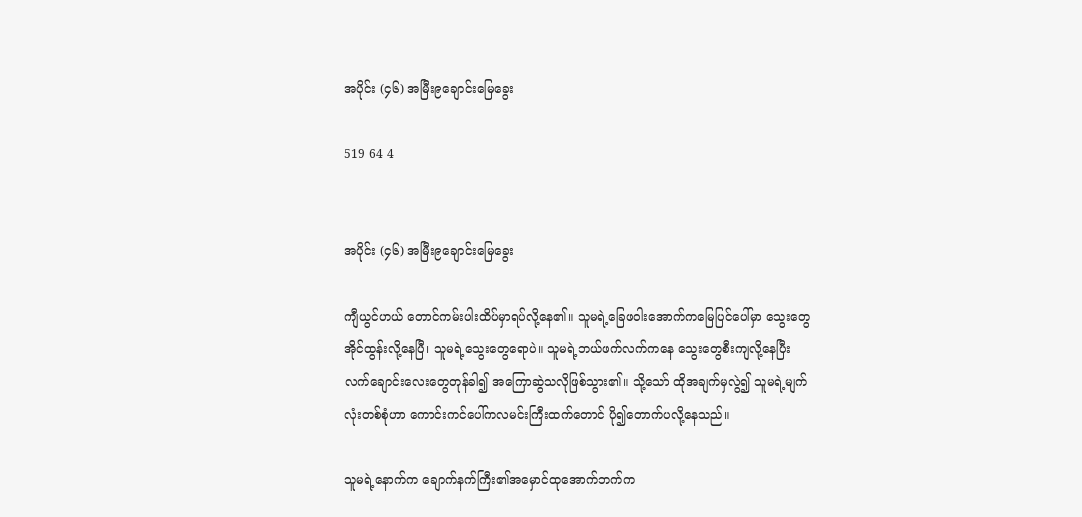အပိုင်း (၄၆) အမြီး၉ချောင်းမြေခွေး

519 64 4


အပိုင်း (၄၆) အမြီး၉ချောင်းမြေခွေး

ကျီယွင်ဟယ် တောင်ကမ်းပါးထိပ်မှာရပ်လို့နေ၏။ သူမရဲ့ခြေဖဝါးအောက်ကမြေပြင်ပေါ်မှာ သွေးတွေအိုင်ထွန်းလို့နေပြီ၊ သူမရဲ့သွေးတွေရောပဲ။ သူမရဲ့ဘယ်ဖက်လက်ကနေ သွေးတွေစီးကျလို့နေပြီး လက်ချောင်းလေးတွေတုန်ခါ၍ အကြောဆွဲသလိုဖြစ်သွား၏။ သို့သော် ထိုအချက်မှလွဲ၍ သူမရဲ့မျက်လုံးတစ်စုံဟာ ကောင်းကင်ပေါ်ကလမင်းကြီးထက်တောင် ပို၍တောက်ပလို့နေသည်။

သူမရဲ့နောက်က ချောက်နက်ကြီး၏အမှောင်ထုအောက်ဘက်က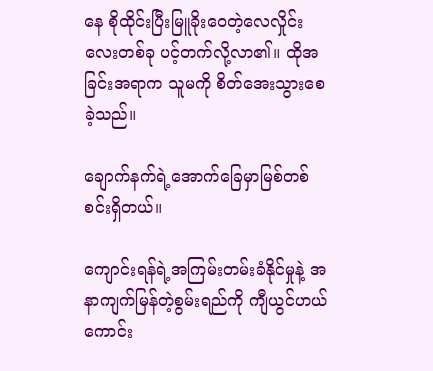နေ စိုထိုင်းပြီးမြူခိုးဝေတဲ့လေလှိုင်းလေးတစ်ခု ပင့်တက်လို့လာ၏။ ထိုအခြင်းအရာက သူမကို စိတ်အေးသွားစေခဲ့သည်။

ချောက်နက်ရဲ့အောက်ခြေမှာမြစ်တစ်စင်းရှိတယ်။

ကျောင်းရန်ရဲ့အကြမ်းတမ်းခံနိုင်မှုနဲ့ အနာကျက်မြန်တဲ့စွမ်းရည်ကို ကျီယွင်ဟယ် ကောင်း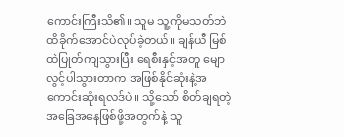ကောင်းကြီးသိ၏။ သူမ သူ့ကိုမသတ်ဘဲ ထိခိုက်အောင်ပဲလုပ်ခဲ့တယ်။ ချန်ယီ မြစ်ထဲပြုတ်ကျသွားပြီး ရေစီးနှင့်အတူ မျောလွင့်ပါသွားတာက အဖြစ်နိုင်ဆုံးနဲ့အကောင်းဆုံးရလဒ်ပဲ။ သို့သော် စိတ်ချရတဲ့အခြေအနေဖြစ်ဖို့အတွက်နဲ့ သူ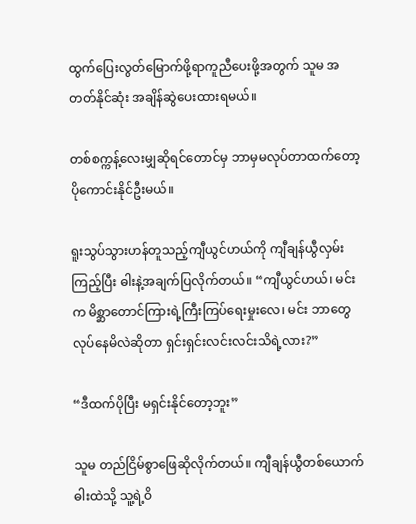ထွက်ပြေးလွတ်မြောက်ဖို့ရာကူညီပေးဖို့အတွက် သူမ အတတ်နိုင်ဆုံး အချိန်ဆွဲပေးထားရမယ်။

တစ်စက္ကန့်လေးမျှဆိုရင်တောင်မှ ဘာမှမလုပ်တာထက်တော့ပိုကောင်းနိုင်ဦးမယ်။

ရူးသွပ်သွားဟန်တူသည့်ကျီယွင်ဟယ်ကို ကျီချန်ယွီလှမ်းကြည့်ပြီး ဓါးနဲ့အချက်ပြလိုက်တယ်။ “ကျီယွင်ဟယ်၊ မင်းက မိစ္ဆာတောင်ကြားရဲ့ကြီးကြပ်ရေးမှုးလေ၊ မင်း ဘာတွေလုပ်နေမိလဲဆိုတာ ရှင်းရှင်းလင်းလင်းသိရဲ့လား?”

“ဒီထက်ပိုပြီး မရှင်းနိုင်တော့ဘူး”

သူမ တည်ငြိမ်စွာဖြေဆိုလိုက်တယ်။ ကျီချန်ယွီတစ်ယောက် ဓါးထဲသို့ သူ့ရဲ့ဝိ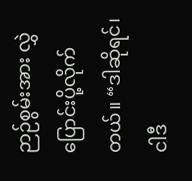ဉာဉ်စွမ်းအား လွှဲပြောင်းပို့လိုက်တယ်။ “ဒါဆိုရင်၊ ငါဒီ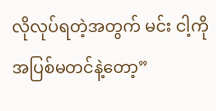လိုလုပ်ရတဲ့အတွက် မင်း ငါ့ကိုအပြစ်မတင်နဲ့တော့”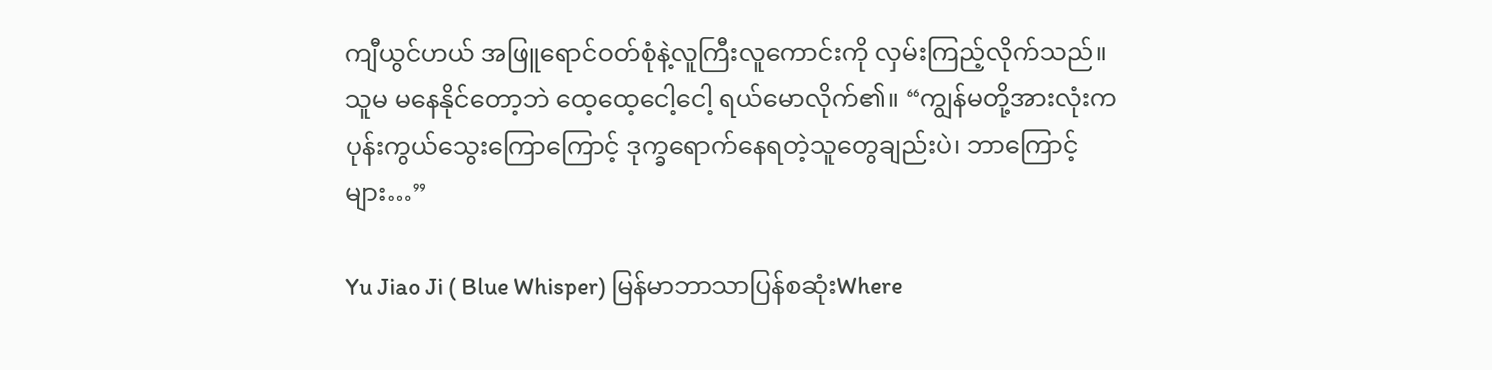ကျီယွင်ဟယ် အဖြူရောင်ဝတ်စုံနဲ့လူကြီးလူကောင်းကို လှမ်းကြည့်လိုက်သည်။ သူမ မနေနိုင်တော့ဘဲ ထေ့ထေ့ငေါ့ငေါ့ ရယ်မောလိုက်၏။ “ကျွန်မတို့အားလုံးက ပုန်းကွယ်သွေးကြောကြောင့် ဒုက္ခရောက်နေရတဲ့သူတွေချည်းပဲ၊ ဘာကြောင့်များ…”

Yu Jiao Ji ( Blue Whisper) မြန်မာဘာသာပြန်စဆုံးWhere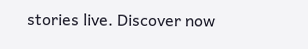stories live. Discover now